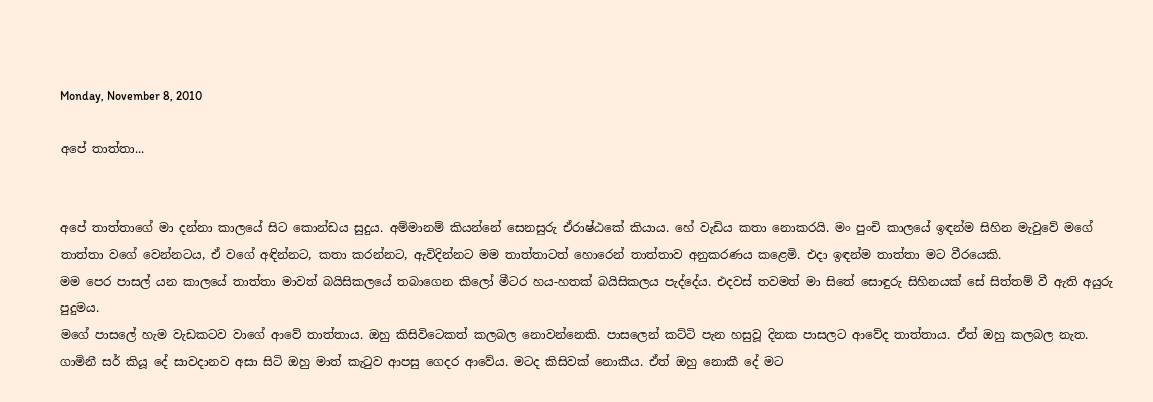Monday, November 8, 2010

අපේ තාත්තා...


අපේ තාත්තාගේ මා දන්නා කාලයේ සිට කොන්ඩය සුදුය. අම්මානම් කියන්නේ සෙනසුරු ඒරාෂ්ඨකේ කියාය. හේ වැඩිය කතා නොකරයි. මං පුංචි කාලයේ ඉඳන්ම සිහින මැවුවේ මගේ තාත්තා වගේ වෙන්නටය, ඒ වගේ අඳින්නට, කතා කරන්නට, ඇවිදින්නට මම තාත්තාටත් හොරෙන් තාත්තාව අනුකරණය කළෙමි. එදා ඉඳන්ම තාත්තා මට වීරයෙකි.
මම පෙර පාසල් යන කාලයේ තාත්තා මාවත් බයිසිකලයේ තබාගෙන කිලෝ මීටර හය-හතක් බයිසිකලය පැද්දේය. එදවස් තවමත් මා සිතේ සොඳුරු සිහිනයක් සේ සිත්තම් වී ඇති අයුරු පුදුමය.
මගේ පාසලේ හැම වැඩකටව වාගේ ආවේ තාත්තාය. ඔහු කිසිවිටෙකත් කලබල නොවන්නෙකි. පාසලෙන් කට්ටි පැන හසුවූ දිනක පාසලට ආවේද තාත්තාය. ඒත් ඔහු කලබල නැත. ගාමිනී සර් කියූ දේ සාවදානව අසා සිටි ඔහු මාත් කැටුව ආපසු ගෙදර ආවේය. මටද කිසිවක් නොකීය. ඒත් ඔහු නොකී දේ මට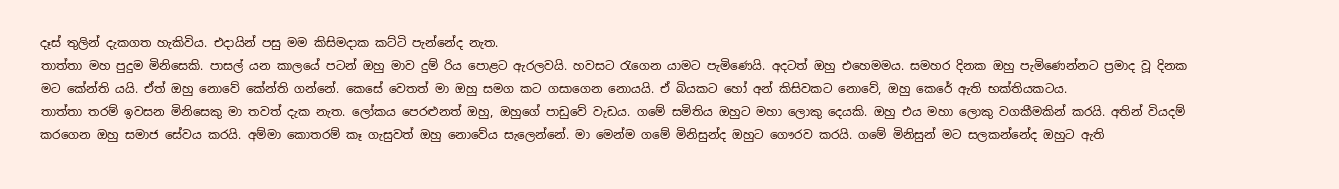දෑස් තුලින් දැකගත හැකිවිය. එදායින් පසු මම කිසිමදාක කට්ටි පැන්නේද නැත.
තාත්තා මහ පුදුම මිනිසෙකි. පාසල් යන කාලයේ පටන් ඔහු මාව දුම් රිය පොළට ඇරලවයි. හවසට රැගෙන යාමට පැමිණෙයි. අදටත් ඔහු එහෙමමය. සමහර දිනක ඔහු පැමිණෙන්නට ප්‍රමාද වූ දිනක මට කේන්ති යයි. ඒත් ඔහු නොවේ කේන්ති ගන්නේ. කෙසේ වෙතත් මා ඔහු සමග කට ගසාගෙන නොයයි. ඒ බියකට හෝ අන් කිසිවකට නොවේ, ඔහු කෙරේ ඇති භක්තියකටය.
තාත්තා තරම් ඉවසන මිනිසෙකු මා තවත් දැක නැත. ලෝකය පෙරළුනත් ඔහු, ඔහුගේ පාඩුවේ වැඩය. ගමේ සමිතිය ඔහුට මහා ලොකු දෙයකි. ඔහු එය මහා ලොකු වගකීමකින් කරයි. අතින් වියදම් කරගෙන ඔහු සමාජ සේවය කරයි. අම්මා කොතරම් කෑ ගැසුවත් ඔහු නොවේය සැලෙන්නේ. මා මෙන්ම ගමේ මිනිසුන්ද ඔහුට ගෞරව කරයි. ගමේ මිනිසුන් මට සලකන්නේද ඔහුට ඇති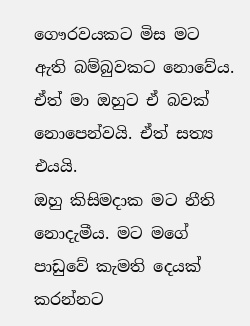ගෞරවයකට මිස මට ඇති බම්බුවකට නොවේය. ඒත් මා ඔහුට ඒ බවක් නොපෙන්වයි. ඒත් සත්‍ය එයයි.
ඔහු කිසිමදාක මට නීති නොදැමීය. මට මගේ පාඩුවේ කැමති දෙයක් කරන්නට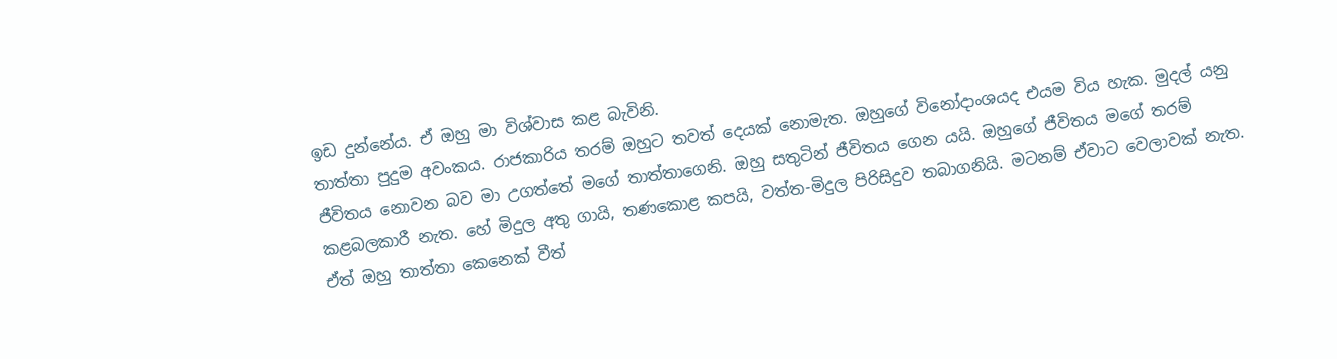ඉඩ දුන්නේය. ඒ ඔහු මා විශ්වාස කළ බැවිනි.
තාත්තා පුදුම අවංකය. රාජකාරිය තරම් ඔහුට තවත් දෙයක් නොමැත. ඔහුගේ විනෝදාංශයද එයම විය හැක. මුදල් යනු ජීවිතය නොවන බව මා උගත්තේ මගේ තාත්තාගෙනි. ඔහු සතුටින් ජීවිතය ගෙන යයි. ඔහුගේ ජීවිතය මගේ තරම් කළබලකාරී නැත. හේ මිදුල අතු ගායි, තණකොළ කපයි, වත්ත-මිදුල පිරිසිදුව තබාගනියි. මටනම් ඒවාට වෙලාවක් නැත. ඒත් ඔහු තාත්තා කෙනෙක් වීත්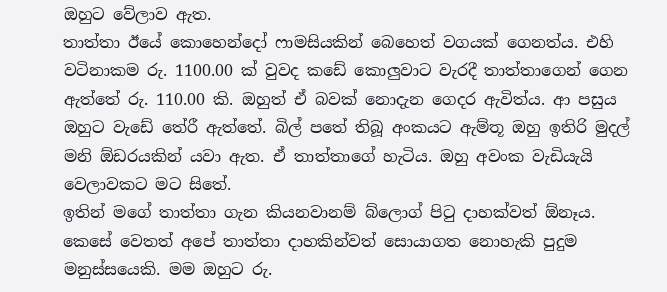ඔහුට වේලාව ඇත.
තාත්තා ඊයේ කොහෙන්දෝ ෆාමසියකින් බෙහෙත් වගයක් ගෙනත්ය. එහි වටිනාකම රු. 1100.00 ක් වුවද කඩේ කොලුවාට වැරදී තාත්තාගෙන් ගෙන ඇත්තේ රු. 110.00 කි. ඔහුත් ඒ බවක් නොදැන ගෙදර ඇවිත්ය. ආ පසුය ඔහුට වැඩේ තේරී ඇත්තේ. බිල් පතේ තිබූ අංකයට ඇම්තූ ඔහු ඉතිරි මුදල් මනි ඕඩරයකින් යවා ඇත. ඒ තාත්තාගේ හැටිය. ඔහු අවංක වැඩියැයි වෙලාවකට මට සිතේ.
ඉතින් මගේ තාත්තා ගැන කියනවානම් බ්ලොග් පිටු දාහක්වත් ඕනෑය. කෙසේ වෙතත් අපේ තාත්තා දාහකින්වත් සොයාගත නොහැකි පුදුම මනුස්සයෙකි. මම ඔහුට රු.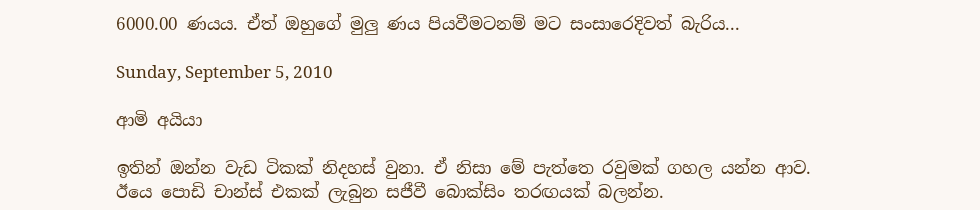6000.00 ණයය. ඒත් ඔහුගේ මුලු ණය පියවීමටනම් මට සංසාරෙදිවත් බැරිය...

Sunday, September 5, 2010

ආමි අයියා

ඉතින් ඔන්න වැඩ ටිකක් නිදහස් වුනා. ඒ නිසා මේ පැත්තෙ රවුමක් ගහල යන්න ආව.
ඊයෙ පොඩි චාන්ස් එකක් ලැබුන සජීවී බොක්සිං තරඟයක් බලන්න.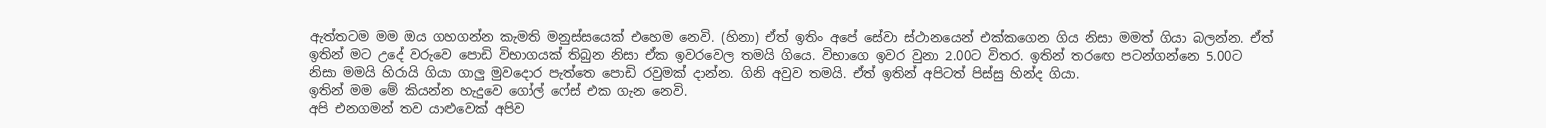ඇත්තටම මම ඔය ගහගන්න කැමති මනුස්සයෙක් එහෙම නෙවි. (හිනා) ඒත් ඉතිං අපේ සේවා ස්ථානයෙන් එක්කගෙන ගිය නිසා මමත් ගියා බලන්න. ඒත් ඉතින් මට උදේ වරුවෙ පොඩි විභාගයක් තිබුන නිසා ඒක ඉවරවෙල තමයි ගියෙ. විභාගෙ ඉවර වුනා 2.00ට විතර. ඉතින් තරඟෙ පටන්ගන්නෙ 5.00ට නිසා මමයි හිරායි ගියා ගාලු මුවදොර පැත්තෙ පොඩි රවුමක් දාන්න. ගිනි අවුව තමයි. ඒත් ඉතින් අපිටත් පිස්සු හින්ද ගියා.
ඉතින් මම මේ කියන්න හැදුවෙ ගෝල් ෆේස් එක ගැන නෙවි.
අපි එනගමන් තව යාළුවෙක් අපිව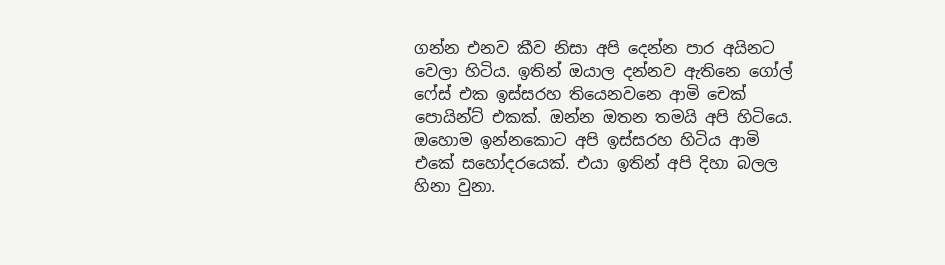ගන්න එනව කීව නිසා අපි දෙන්න පාර අයිනට වෙලා හිටිය. ඉතින් ඔයාල දන්නව ඇතිනෙ ගෝල් ෆේස් එක ඉස්සරහ තියෙනවනෙ ආමි චෙක් පොයින්ට් එකක්. ඔන්න ඔතන තමයි අපි හිටියෙ.
ඔහොම ඉන්නකොට අපි ඉස්සරහ හිටිය ආමි එකේ සහෝදරයෙක්. එයා ඉතින් අපි දිහා බලල හිනා වුනා.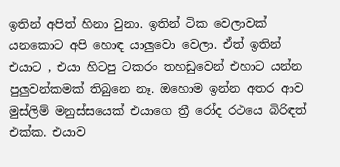ඉතින් අපිත් හිනා වුනා. ඉතින් ටික වෙලාවක් යනකොට අපි හොඳ යාලුවො වෙලා. ඒත් ඉතින් එයාට , එයා හිටපු ටකරං තහඩුවෙන් එහාට යන්න පුලුවන්කමක් තිබුනෙ නෑ. ඔහොම ඉන්න අතර ආව මුස්ලිම් මනුස්සයෙක් එයාගෙ ත්‍රී රෝද රථයෙ බිරිඳත් එක්ක. එයාව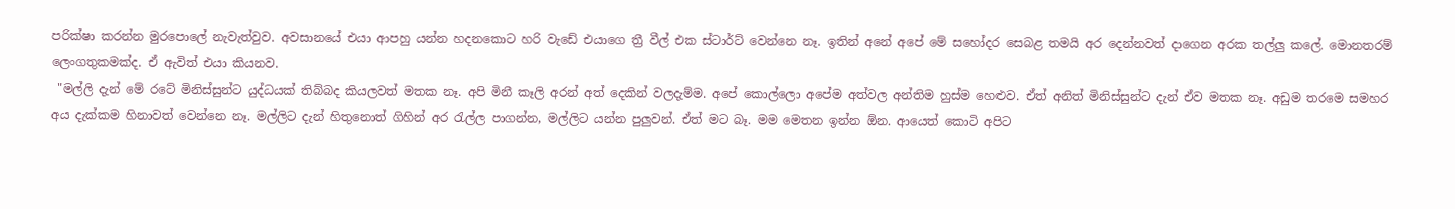පරික්ෂා කරන්න මුරපොලේ නැවැත්වුව. අවසානයේ එයා ආපහු යන්න හදනකොට හරි වැඩේ එයාගෙ ත්‍රී වීල් එක ස්ටාර්ට් වෙන්නෙ නෑ. ඉතින් අනේ අපේ මේ සහෝදර සෙබළ තමයි අර දෙන්නවත් දාගෙන අරක තල්ලු කලේ. මොනතරම් ලෙංගතුකමක්ද. ඒ ඇවිත් එයා කියනව.
 "මල්ලි දැන් මේ රටේ මිනිස්සුන්ට යුද්ධයක් තිබ්බද කියලවත් මතක නෑ. අපි මිනී කෑලි අරන් අත් දෙකින් වලදැම්ම. අපේ කොල්ලො අපේම අත්වල අන්තිම හුස්ම හෙළුව. ඒත් අනිත් මිනිස්සුන්ට දැන් ඒව මතක නෑ. අඩුම තරමෙ සමහර අය දැක්කම හිනාවත් වෙන්නෙ නෑ. මල්ලිට දැන් හිතුනොත් ගිහින් අර රැල්ල පාගන්න, මල්ලිට යන්න පුලුවන්. ඒත් මට බෑ. මම මෙතන ඉන්න ඕන. ආයෙත් කොටි අපිට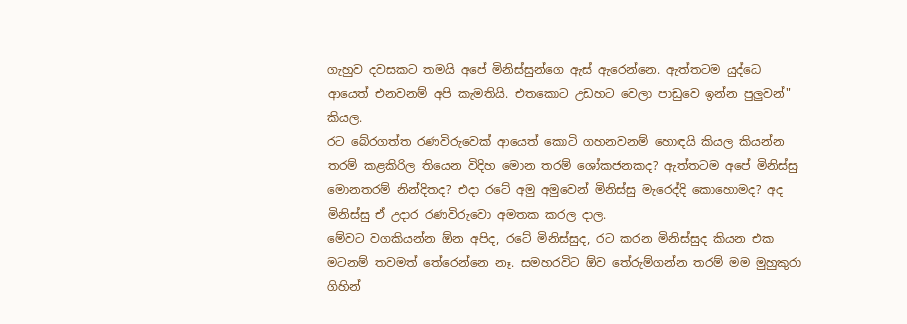ගැහුව දවසකට තමයි අපේ මිනිස්සුන්ගෙ ඇස් ඇරෙන්නෙ. ඇත්තටම යුද්ධෙ ආයෙත් එනවනම් අපි කැමතියි. එතකොට උඩහට වෙලා පාඩුවෙ ඉන්න පුලුවන්" කියල.
රට බේරගත්ත රණවිරුවෙක් ආයෙත් කොටි ගහනවනම් හොඳයි කියල කියන්න තරම් කළකිරිල තියෙන විදිහ මොන තරම් ශෝකජනකද? ඇත්තටම අපේ මිනිස්සු මොනතරම් නින්දිතද? එදා රටේ අමු අමුවෙන් මිනිස්සු මැරෙද්දි කොහොමද? අද මිනිස්සු ඒ උදාර රණවිරුවො අමතක කරල දාල.
මේවට වගකියන්න ඕන අපිද, රටේ මිනිස්සුද, රට කරන මිනිස්සුද කියන එක මටනම් තවමත් තේරෙන්නෙ නෑ. සමහරවිට ඕව තේරුම්ගන්න තරම් මම මුහුකුරා ගිහින්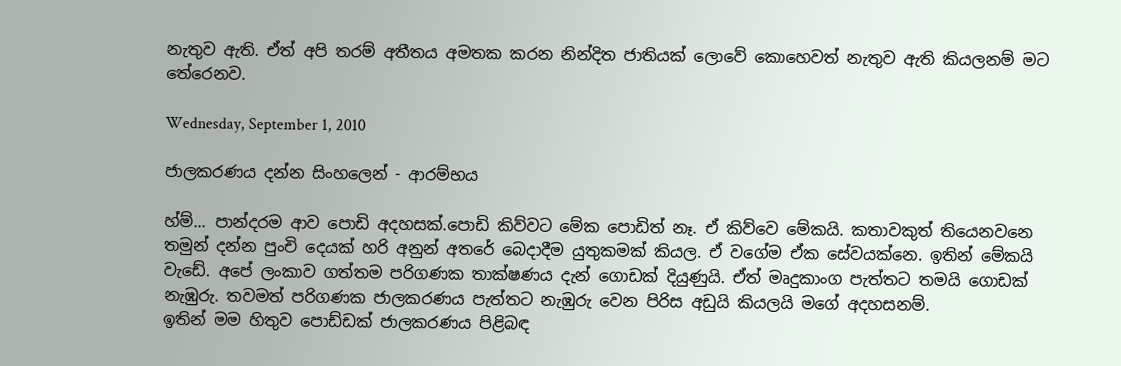නැතුව ඇති. ඒත් අපි තරම් අතීතය අමතක කරන නින්දිත ජාතියක් ලොවේ කොහෙවත් නැතුව ඇති කියලනම් මට තේරෙනව.

Wednesday, September 1, 2010

ජාලකරණය දන්න සිංහලෙන් - ආරම්භය

හ්ම්... පාන්දරම ආව පොඩි අදහසක්.පොඩි කිව්වට මේක පොඩිත් නෑ. ඒ කිව්වෙ මේකයි. කතාවකුත් තියෙනවනෙ තමුන් දන්න පුංචි දෙයක් හරි අනුන් අතරේ බෙදාදීම යුතුකමක් කියල. ඒ වගේම ඒක සේවයක්නෙ. ඉතින් මේකයි වැඩේ. අපේ ලංකාව ගත්තම පරිගණක තාක්ෂණය දැන් ගොඩක් දියුණුයි. ඒත් මෘදුකාංග පැත්තට තමයි ගොඩක් නැඹුරු. තවමත් පරිගණක ජාලකරණය පැත්තට නැඹුරු වෙන පිරිස අඩුයි කියලයි මගේ අදහසනම්.
ඉතින් මම හිතුව පොඩ්ඩක් ජාලකරණය පිළිබඳ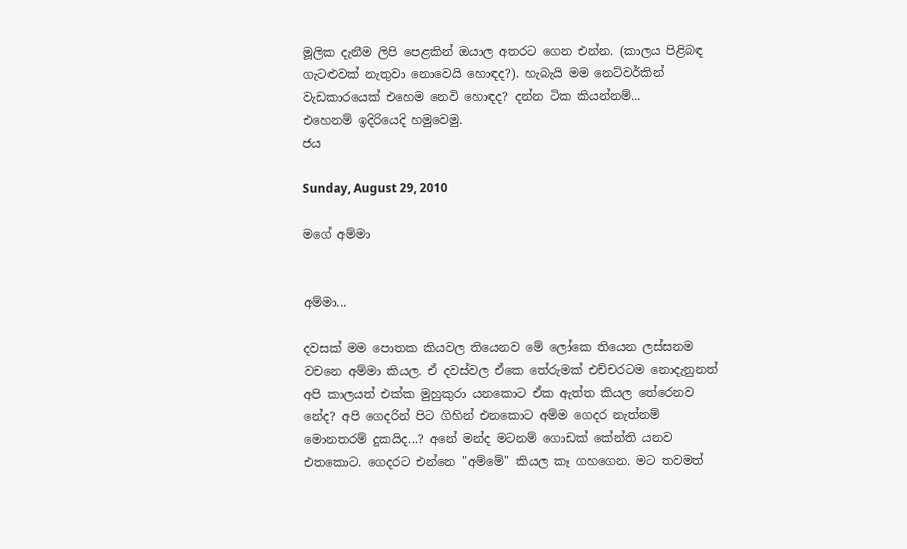මූලික දැනීම ලිපි පෙළකින් ඔයාල අතරට ගෙන එන්න. (කාලය පිළිබඳ ගැටළුවක් නැතුවා නොවෙයි හොඳද?). හැබැයි මම නෙට්වර්කින් වැඩකාරයෙක් එහෙම නෙවි හොඳද? දන්න ටික කියන්නම්...
එහෙනම් ඉදිරියෙදි හමුවෙමු.
ජය

Sunday, August 29, 2010

මගේ අම්මා


අම්මා...

දවසක් මම පොතක කියවල තියෙනව මේ ලෝකෙ තියෙන ලස්සනම වචනෙ අම්මා කියල. ඒ දවස්වල ඒකෙ තේරුමක් එච්චරටම නොදැනුනත් අපි කාලයත් එක්ක මුහුකුරා යනකොට ඒක ඇත්ත කියල තේරෙනව නේද? අපි ගෙදරින් පිට ගිහින් එනකොට අම්ම ගෙදර නැත්නම් මොනතරම් දුකයිද...? අනේ මන්ද මටනම් ගොඩක් කේන්ති යනව එතකොට. ගෙදරට එන්නෙ "අම්මේ" කියල කෑ ගහගෙන. මට තවමත්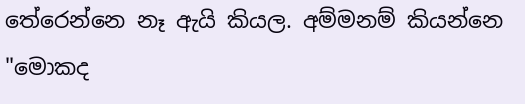තේරෙන්නෙ නෑ ඇයි කියල. අම්මනම් කියන්නෙ "මොකද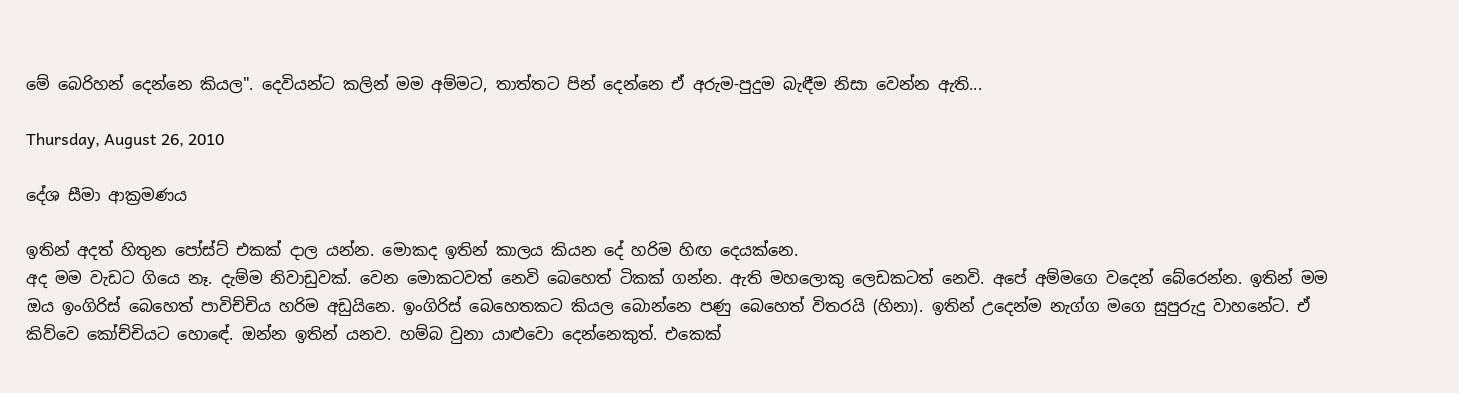මේ බෙරිහන් දෙන්නෙ කියල". දෙවියන්ට කලින් මම අම්මට, තාත්තට පින් දෙන්නෙ ඒ අරුම-පුදුම බැඳීම නිසා වෙන්න ඇති...

Thursday, August 26, 2010

දේශ සීමා ආක්‍රමණය

ඉතින් අදත් හිතුන පෝස්ට් එකක් දාල යන්න. මොකද ඉතින් කාලය කියන දේ හරිම හිඟ දෙයක්නෙ.
අද මම වැඩට ගියෙ නෑ. දැම්ම නිවාඩුවක්. වෙන මොකටවත් නෙවි බෙහෙත් ටිකක් ගන්න. ඇති මහලොකු ලෙඩකටත් නෙවි. අපේ අම්මගෙ වදෙන් බේරෙන්න. ඉතින් මම ඔය ඉංගිරිස් බෙහෙත් පාවිච්චිය හරිම අඩුයිනෙ. ඉංගිරිස් බෙහෙතකට කියල බොන්නෙ පණු බෙහෙත් විතරයි (හිනා). ඉතින් උදෙන්ම නැග්ග මගෙ සුපුරුදු වාහනේට. ඒ කිව්වෙ කෝච්චියට හොඳේ. ඔන්න ඉතින් යනව. හම්බ වුනා යාළුවො දෙන්නෙකුත්. එකෙක්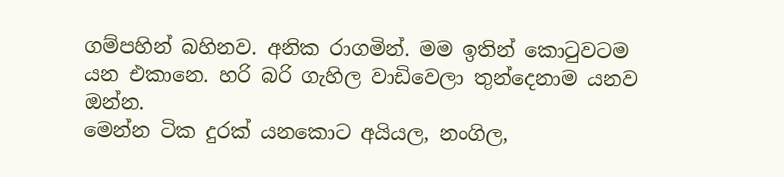ගම්පහින් බහිනව. අනික රාගමින්. මම ඉතින් කොටුවටම යන එකානෙ. හරි බරි ගැහිල වාඩිවෙලා තුන්දෙනාම යනව ඔන්න.
මෙන්න ටික දුරක් යනකොට අයියල, නංගිල,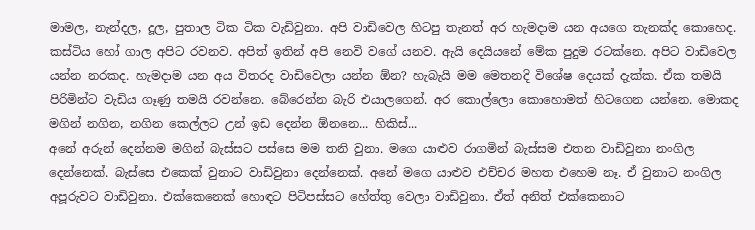මාමල, නැන්දල, දූල, පුතාල ටික ටික වැඩිවුනා. අපි වාඩිවෙල හිටපු තැනත් අර හැමදාම යන අයගෙ තැනක්ද කොහෙද. කස්ටිය හෝ ගාල අපිට රවනව. අපිත් ඉතින් අපි නෙවි වගේ යනව. ඇයි දෙයියනේ මේක පුදුම රටක්නෙ. අපිට වාඩිවෙල යන්න නරකද. හැමදාම යන අය විතරද වාඩිවෙලා යන්න ඕන? හැබැයි මම මෙතනදි විශේෂ දෙයක් දැක්ක. ඒක තමයි පිරිමින්ට වැඩිය ගෑණු තමයි රවන්නෙ. බේරෙන්න බැරි එයාලගෙන්. අර කොල්ලො කොහොමත් හිටගෙන යන්නෙ. මොකද මගින් නගින, නගින කෙල්ලට උන් ඉඩ දෙන්න ඕනනෙ... හිකිස්...
අනේ අරුන් දෙන්නම මගින් බැස්සට පස්සෙ මම තනි වුනා. මගෙ යාළුව රාගමින් බැස්සම එතන වාඩිවුනා නංගිල දෙන්නෙක්. බැස්සෙ එකෙක් වුනාට වාඩිවුනා දෙන්නෙක්. අනේ මගෙ යාළුව එච්චර මහත එහෙම නෑ. ඒ වුනාට නංගිල අපූරුවට වාඩිවුනා. එක්කෙනෙක් හොඳට පිටිපස්සට හේත්තු වෙලා වාඩිවුනා. ඒත් අනිත් එක්කෙනාට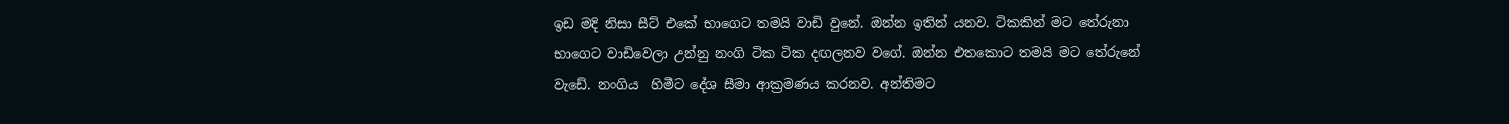ඉඩ මදි නිසා සීට් එකේ භාගෙට තමයි වාඩි වුනේ. ඔන්න ඉතින් යනව. ටිකකින් මට තේරුනා භාගෙට වාඩිවෙලා උන්නු නංගි ටික ටික දඟලනව වගේ. ඔන්න එතකොට තමයි මට තේරුනේ වැඩේ. නංගිය  හිමීට දේශ සීමා ආක්‍රමණය කරනව. අන්තිමට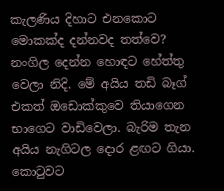කැලණිය දිහාට එනකොට මොකක්ද දන්නවද තත්වෙ? නංගිල දෙන්න හොඳට හේත්තු වෙලා නිදි. මේ අයිය තඩි බෑග් එකත් ඔඩොක්කුවෙ තියාගෙන භාගෙට වාඩිවෙලා. බැරිම තැන අයිය නැගිටල දොර ළඟට ගියා. කොටුවට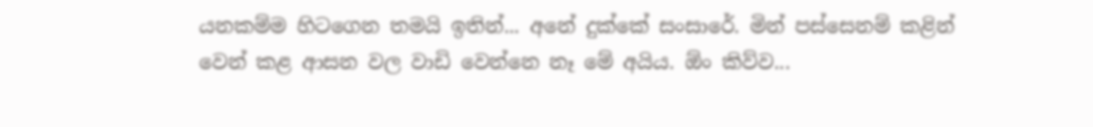යනකම්ම හිටගෙන තමයි ඉතින්... අනේ දුක්කේ සංසාරේ. මින් පස්සෙනම් කළින් වෙන් කළ ආසන වල වාඩි වෙන්නෙ නෑ මේ අයිය. ඕං කිව්ව...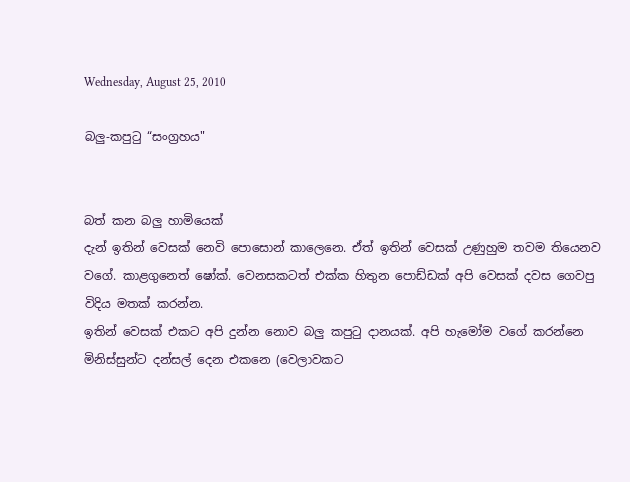Wednesday, August 25, 2010

බලු-කපුටු “සංග්‍රහය"


බත් කන බලු හාමියෙක්
දැන් ඉතින් වෙසක් නෙවි පොසොන් කාලෙනෙ. ඒත් ඉතින් වෙසක් උණුහුම තවම තියෙනව වගේ. කාළගුනෙත් ෂෝක්. වෙනසකටත් එක්ක හිතුන පොඩ්ඩක් අපි වෙසක් දවස ගෙවපු විදිය මතක් කරන්න.
ඉතින් වෙසක් එකට අපි දුන්න නොව බලු කපුටු දානයක්. අපි හැමෝම වගේ කරන්නෙ මිනිස්සුන්ට දන්සල් දෙන එකනෙ (වෙලාවකට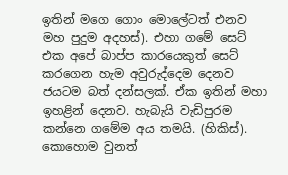ඉතින් මගෙ ගොං මොලේටත් එනව මහ පුදුම අදහස්). එහා ගමේ සෙට් එක අපේ බාප්ප කාරයෙකුත් සෙට් කරගෙන හැම අවුරුද්දෙම දෙනව ජයටම බත් දන්සලක්. ඒක ඉතින් මහා ඉහළින් දෙනව. හැබැයි වැඩිපුරම කන්නෙ ගමේම අය තමයි. (හිකිස්). කොහොම වුනත්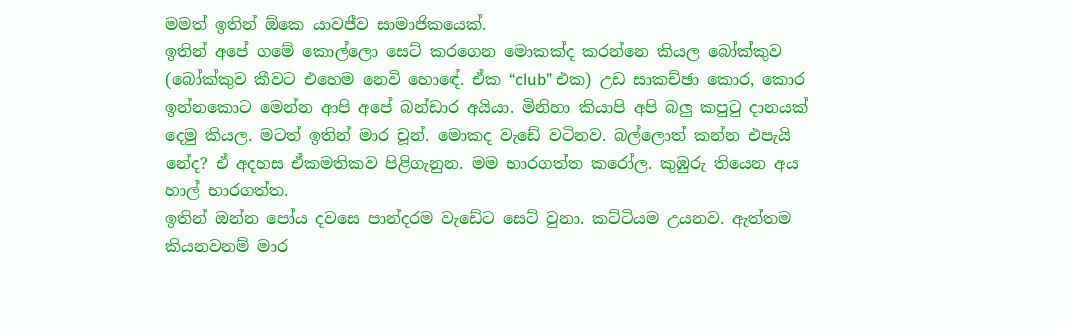මමත් ඉතින් ඕකෙ යාවජීව සාමාජිකයෙක්.
ඉතින් අපේ ගමේ කොල්ලො සෙට් කරගෙන මොකක්ද කරන්නෙ කියල බෝක්කුව (බෝක්කුව කීවට එහෙම නෙවි හොඳේ. ඒක “club” එක) උඩ සාකච්ඡා කොර, කොර ඉන්නකොට මෙන්න ආපි අපේ බන්ඩාර අයියා. මිනිහා කියාපි අපි බලු කපුටු දානයක් දෙමු කියල. මටත් ඉතින් මාර චූන්. මොකද වැඩේ වටිනව. බල්ලොත් කන්න එපැයි නේද? ඒ අදහස ඒකමතිකව පිළිගැනුන. මම භාරගත්ත කරෝල. කුඹුරු තියෙන අය හාල් භාරගත්ත.
ඉතින් ඔන්න පෝය දවසෙ පාන්දරම වැඩේට සෙට් වුනා. කට්ටියම උයනව. ඇත්තම කියනවනම් මාර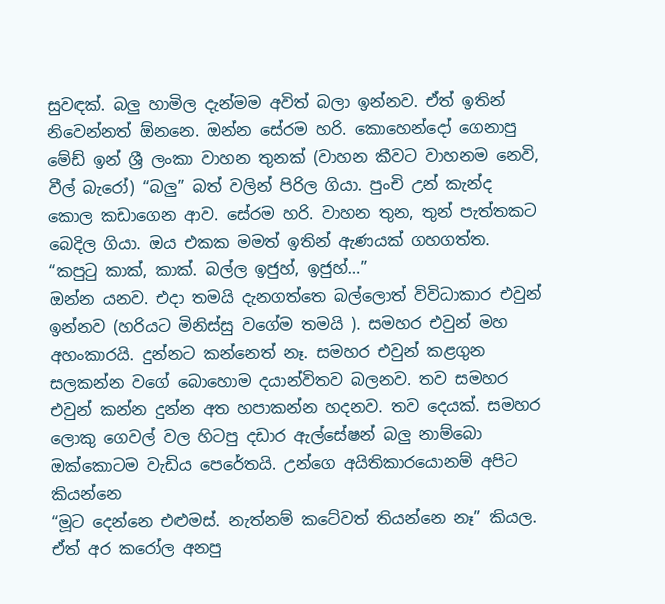සුවඳක්. බලු හාමිල දැන්මම අවිත් බලා ඉන්නව. ඒත් ඉතින් නිවෙන්නත් ඕනනෙ. ඔන්න සේරම හරි. කොහෙන්දෝ ගෙනාපු මේඩ් ඉන් ශ්‍රී ලංකා වාහන තුනක් (වාහන කීවට වාහනම නෙවි, වීල් බැරෝ) “බලු” බත් වලින් පිරිල ගියා. පුංචි උන් කැන්ද කොල කඩාගෙන ආව. සේරම හරි. වාහන තුන, තුන් පැත්තකට බෙදිල ගියා. ඔය එකක මමත් ඉතින් ඇණයක් ගහගත්ත.
“කපුටු කාක්, කාක්. බල්ල ඉජුහ්, ඉජුහ්…”
ඔන්න යනව. එදා තමයි දැනගත්තෙ බල්ලොත් විවිධාකාර එවුන් ඉන්නව (හරියට මිනිස්සු වගේම තමයි ). සමහර එවුන් මහ අහංකාරයි. දුන්නට කන්නෙත් නෑ. සමහර එවුන් කළගුන සලකන්න වගේ බොහොම දයාන්විතව බලනව. තව සමහර එවුන් කන්න දුන්න අත හපාකන්න හදනව. තව දෙයක්. සමහර ලොකු ගෙවල් වල හිටපු දඩාර ඇල්සේෂන් බලු නාම්බො ඔක්කොටම වැඩිය පෙරේතයි. උන්ගෙ අයිතිකාරයොනම් අපිට කියන්නෙ
“මූට දෙන්නෙ එළුමස්. නැත්නම් කටේවත් තියන්නෙ නෑ” කියල. ඒත් අර කරෝල අනපු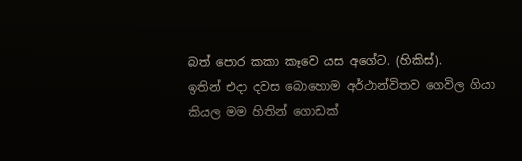බත් පොර කකා කෑවෙ යස අගේට. (හිකිස්).
ඉතින් එදා දවස බොහොම අර්ථාන්විතව ගෙවිල ගියා කියල මම හිතින් ගොඩක්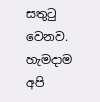සතුටු වෙනව. හැමදාම අපි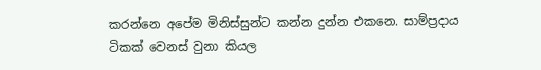කරන්නෙ අපේම මිනිස්සුන්ට කන්න දුන්න එකනෙ. සාම්ප්‍රදාය ටිකක් වෙනස් වුනා කියල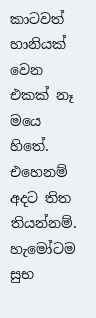කාටවත් හානියක් වෙන එකක් නෑ මයෙ හිතේ. එහෙනම් අදට තිත තියන්නම්. හැමෝටම සුභ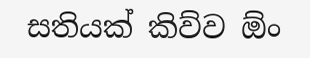සතියක් කිව්ව ඕං